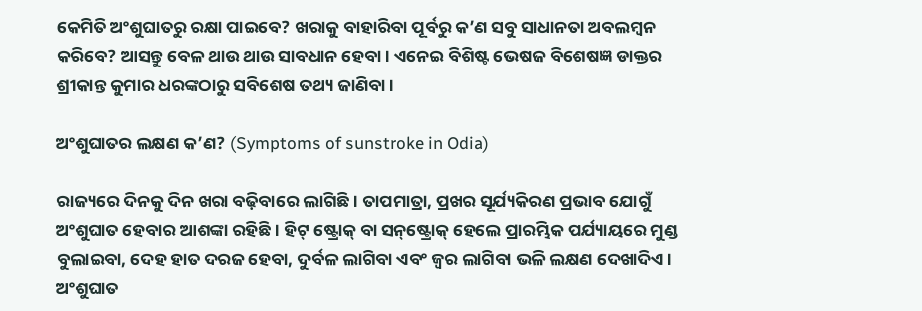କେମିତି ଅଂଶୁଘାତରୁ ରକ୍ଷା ପାଇବେ? ଖରାକୁ ବାହାରିବା ପୂର୍ବରୁ କ’ଣ ସବୁ ସାଧାନତା ଅବଲମ୍ବନ କରିବେ? ଆସନ୍ତୁ ବେଳ ଥାଉ ଥାଉ ସାବଧାନ ହେବା। ଏନେଇ ବିଶିଷ୍ଟ ଭେଷଜ ବିଶେଷଜ୍ଞ ଡାକ୍ତର ଶ୍ରୀକାନ୍ତ କୁମାର ଧରଙ୍କଠାରୁ ସବିଶେଷ ତଥ୍ୟ ଜାଣିବା।

ଅଂଶୁଘାତର ଲକ୍ଷଣ କ’ଣ? (Symptoms of sunstroke in Odia)

ରାଜ୍ୟରେ ଦିନକୁ ଦିନ ଖରା ବଢ଼ିବାରେ ଲାଗିଛି। ତାପମାତ୍ରା, ପ୍ରଖର ସୂର୍ଯ୍ୟକିରଣ ପ୍ରଭାବ ଯୋଗୁଁ ଅଂଶୁଘାତ ହେବାର ଆଶଙ୍କା ରହିଛି। ହିଟ୍‌ ଷ୍ଟ୍ରୋକ୍‌ ବା ସନ୍‌ଷ୍ଟ୍ରୋକ୍‌ ହେଲେ ପ୍ରାରମ୍ଭିକ ପର୍ଯ୍ୟାୟରେ ମୁଣ୍ଡ ବୁଲାଇବା, ଦେହ ହାତ ଦରଜ ହେବା, ଦୁର୍ବଳ ଲାଗିବା ଏବଂ ଜ୍ୱର ଲାଗିବା ଭଳି ଲକ୍ଷଣ ଦେଖାଦିଏ। ଅଂଶୁଘାତ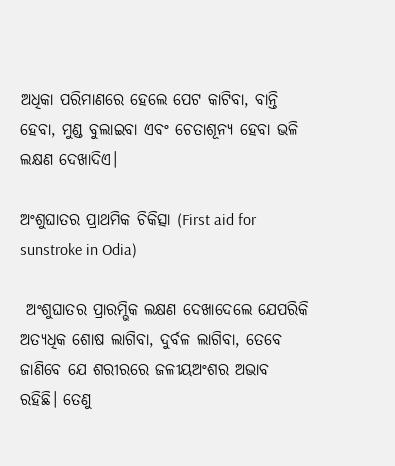ଅଧିକା ପରିମାଣରେ ହେଲେ ପେଟ କାଟିବା, ବାନ୍ତି ହେବା, ମୁଣ୍ଡ ବୁଲାଇବା ଏବଂ ଚେତାଶୂନ୍ୟ ହେବା ଭଳି ଲକ୍ଷଣ ଦେଖାଦିଏ।

ଅଂଶୁଘାତର ପ୍ରାଥମିକ ଚିକିତ୍ସା (First aid for sunstroke in Odia)

 ଅଂଶୁଘାତର ପ୍ରାରମ୍ଭିକ ଲକ୍ଷଣ ଦେଖାଦେଲେ ଯେପରିକି ଅତ୍ୟଧିକ ଶୋଷ ଲାଗିବା, ଦୁର୍ବଳ ଲାଗିବା, ତେବେ ଜାଣିବେ ଯେ ଶରୀରରେ ଜଳୀୟଅଂଶର ଅଭାବ ରହିଛି। ତେଣୁ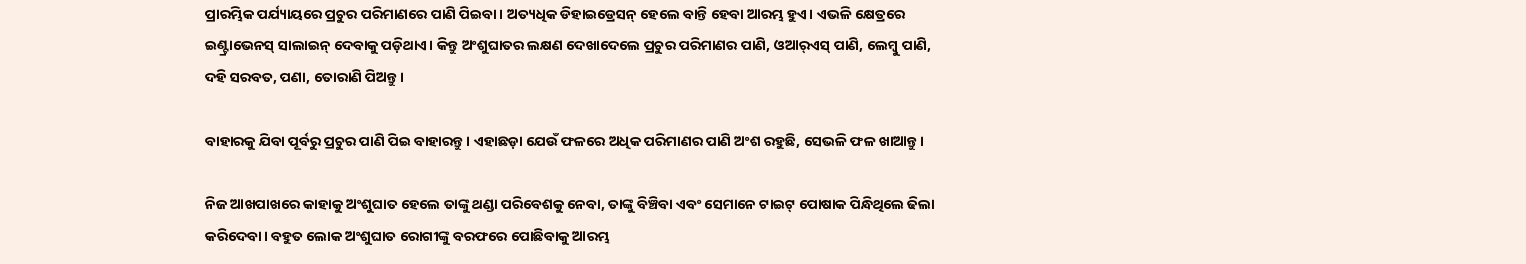ପ୍ରାରମ୍ଭିକ ପର୍ଯ୍ୟାୟରେ ପ୍ରଚୁର ପରିମାଣରେ ପାଣି ପିଇବା। ଅତ୍ୟଧିକ ଡିହାଇଡ୍ରେସନ୍‌ ହେଲେ ବାନ୍ତି ହେବା ଆରମ୍ଭ ହୁଏ। ଏଭଳି କ୍ଷେତ୍ରରେ ଇଣ୍ଟ୍ରାଭେନସ୍‌ ସାଲାଇନ୍‌ ଦେବାକୁ ପଡ଼ିଥାଏ। କିନ୍ତୁ ଅଂଶୁଘାତର ଲକ୍ଷଣ ଦେଖାଦେଲେ ପ୍ରଚୁର ପରିମାଣର ପାଣି, ଓଆର୍‌ଏସ୍‌ ପାଣି, ଲେମ୍ବୁ ପାଣି, ଦହି ସରବତ, ପଣା, ତୋରାଣି ପିଅନ୍ତୁ।

ବାହାରକୁ ଯିବା ପୂର୍ବରୁ ପ୍ରଚୁର ପାଣି ପିଇ ବାହାରନ୍ତୁ। ଏହାଛଡ଼ା ଯେଉଁ ଫଳରେ ଅଧିକ ପରିମାଣର ପାଣି ଅଂଶ ରହୁଛି, ସେଭଳି ଫଳ ଖାଆନ୍ତୁ।

ନିଜ ଆଖପାଖରେ କାହାକୁ ଅଂଶୁଘାତ ହେଲେ ତାଙ୍କୁ ଥଣ୍ଡା ପରିବେଶକୁ ନେବା, ତାଙ୍କୁ ବିଞ୍ଚିବା ଏବଂ ସେମାନେ ଟାଇଟ୍‌ ପୋଷାକ ପିନ୍ଧିଥିଲେ ଢିଲା କରିଦେବା। ବହୁତ ଲୋକ ଅଂଶୁଘାତ ରୋଗୀଙ୍କୁ ବରଫରେ ପୋଛିବାକୁ ଆରମ୍ଭ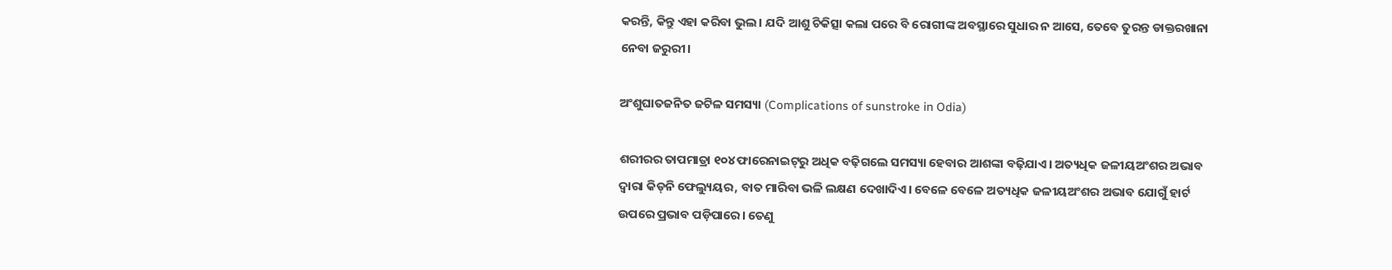କରନ୍ତି, କିନ୍ତୁ ଏହା କରିବା ଭୁଲ। ଯଦି ଆଶୁ ଚିକିତ୍ସା କଲା ପରେ ବି ରୋଗୀଙ୍କ ଅବସ୍ଥାରେ ସୁଧାର ନ ଆସେ, ତେବେ ତୁରନ୍ତ ଡାକ୍ତରଖାନା ନେବା ଜରୁରୀ।

ଅଂଶୁଘାତଜନିତ ଜଟିଳ ସମସ୍ୟା (Complications of sunstroke in Odia)

ଶରୀରର ତାପମାତ୍ରା ୧୦୪ ଫାରେନାଇଟ୍‌ରୁ ଅଧିକ ବଢ଼ିଗଲେ ସମସ୍ୟା ହେବାର ଆଶଙ୍କା ବଢ଼ିଯାଏ। ଅତ୍ୟଧିକ ଜଳୀୟଅଂଶର ଅଭାବ ଦ୍ୱାରା କିଡ୍‌ନି ଫେଲ୍ୟୁୟର, ବାତ ମାରିବା ଭଳି ଲକ୍ଷଣ ଦେଖାଦିଏ। ବେଳେ ବେଳେ ଅତ୍ୟଧିକ ଜଳୀୟଅଂଶର ଅଭାବ ଯୋଗୁଁ ହାର୍ଟ ଉପରେ ପ୍ରଭାବ ପଡ଼ିପାରେ। ତେଣୁ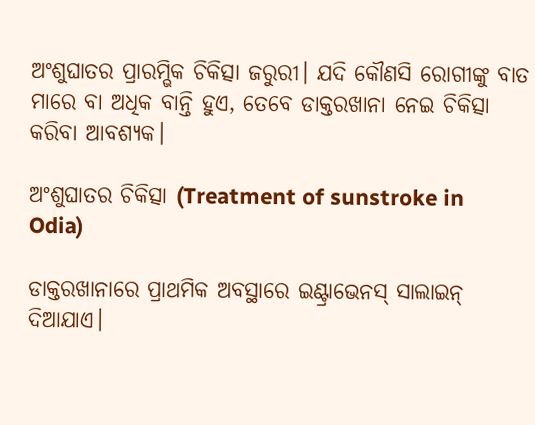ଅଂଶୁଘାତର ପ୍ରାରମ୍ଭିକ ଚିକିତ୍ସା ଜରୁରୀ। ଯଦି କୌଣସି ରୋଗୀଙ୍କୁ ବାତ ମାରେ ବା ଅଧିକ ବାନ୍ତି ହୁଏ, ତେବେ ଡାକ୍ତରଖାନା ନେଇ ଚିକିତ୍ସା କରିବା ଆବଶ୍ୟକ।

ଅଂଶୁଘାତର ଚିକିତ୍ସା (Treatment of sunstroke in Odia)

ଡାକ୍ତରଖାନାରେ ପ୍ରାଥମିକ ଅବସ୍ଥାରେ ଇଣ୍ଟ୍ରାଭେନସ୍‌ ସାଲାଇନ୍‌ ଦିଆଯାଏ।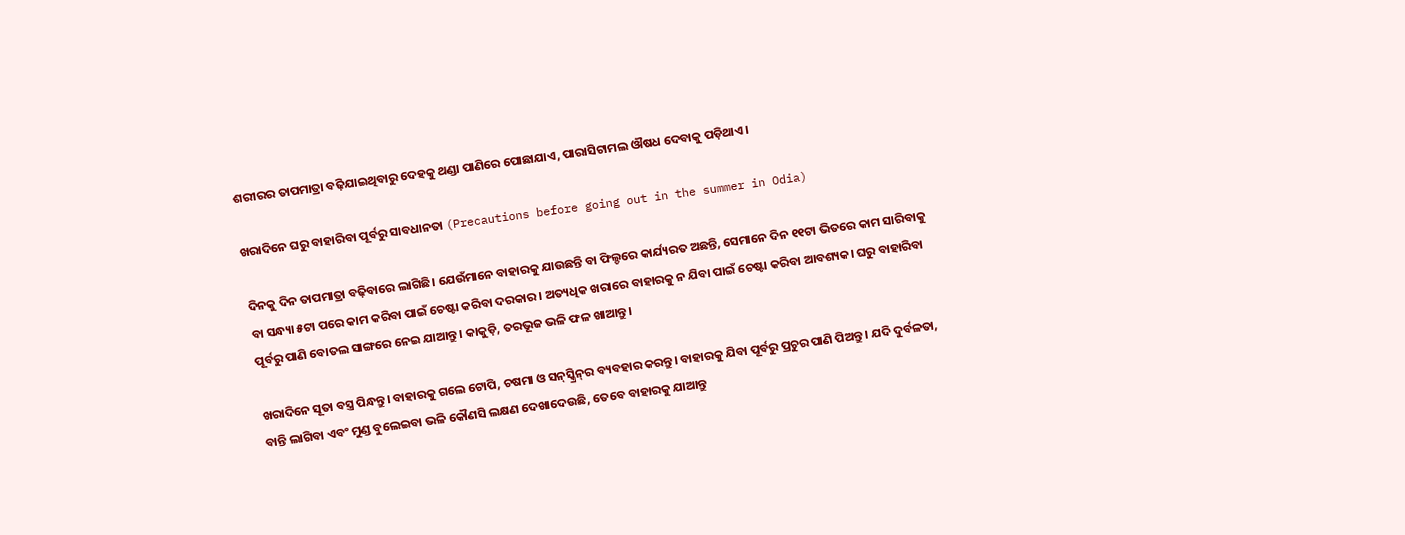ଶରୀରର ତାପମାତ୍ରା ବଢ଼ିଯାଇଥିବାରୁ ଦେହକୁ ଥଣ୍ଡା ପାଣିରେ ପୋଛାଯାଏ, ପାରାସିଟାମଲ ଔଷଧ ଦେବାକୁ ପଡ଼ିଥାଏ।

ଖରାଦିନେ ଘରୁ ବାହାରିବା ପୂର୍ବରୁ ସାବଧାନତା (Precautions before going out in the summer in Odia)

ଦିନକୁ ଦିନ ତାପମାତ୍ରା ବଢ଼ିବାରେ ଲାଗିଛି। ଯେଉଁମାନେ ବାହାରକୁ ଯାଉଛନ୍ତି ବା ଫିଲ୍ଡରେ କାର୍ଯ୍ୟରତ ଅଛନ୍ତି, ସେମାନେ ଦିନ ୧୧ଟା ଭିତରେ କାମ ସାରିବାକୁ ବା ସନ୍ଧ୍ୟା ୫ଟା ପରେ କାମ କରିବା ପାଇଁ ଚେଷ୍ଟା କରିବା ଦରକାର। ଅତ୍ୟଧିକ ଖରାରେ ବାହାରକୁ ନ ଯିବା ପାଇଁ ଚେଷ୍ଟା କରିବା ଆବଶ୍ୟକ। ଘରୁ ବାହାରିବା ପୂର୍ବରୁ ପାଣି ବୋତଲ ସାଙ୍ଗରେ ନେଇ ଯାଆନ୍ତୁ। କାକୁଡ଼ି, ତରଭୂଜ ଭଳି ଫଳ ଖାଆନ୍ତୁ।

ଖରାଦିନେ ସୂତା ବସ୍ତ୍ର ପିନ୍ଧନ୍ତୁ। ବାହାରକୁ ଗଲେ ଟୋପି, ଚଷମା ଓ ସନ୍‌ସ୍କ୍ରିନ୍‌ର ବ୍ୟବହାର କରନ୍ତୁ। ବାହାରକୁ ଯିବା ପୂର୍ବରୁ ପ୍ରଚୁର ପାଣି ପିଅନ୍ତୁ। ଯଦି ଦୁର୍ବଳତା, ବାନ୍ତି ଲାଗିବା ଏବଂ ମୁଣ୍ଡ ବୁଲେଇବା ଭଳି କୌଣସି ଲକ୍ଷଣ ଦେଖାଦେଉଛି, ତେବେ ବାହାରକୁ ଯାଆନ୍ତୁ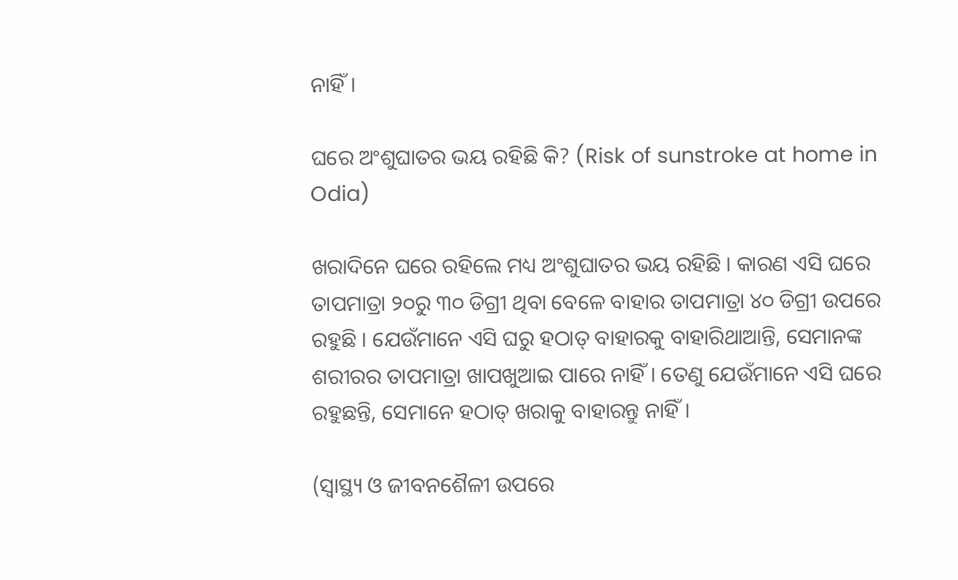ନାହିଁ।

ଘରେ ଅଂଶୁଘାତର ଭୟ ରହିଛି କି? (Risk of sunstroke at home in Odia)

ଖରାଦିନେ ଘରେ ରହିଲେ ମଧ୍ୟ ଅଂଶୁଘାତର ଭୟ ରହିଛି। କାରଣ ଏସି ଘରେ ତାପମାତ୍ରା ୨୦ରୁ ୩୦ ଡିଗ୍ରୀ ଥିବା ବେଳେ ବାହାର ତାପମାତ୍ରା ୪୦ ଡିଗ୍ରୀ ଉପରେ ରହୁଛି। ଯେଉଁମାନେ ଏସି ଘରୁ ହଠାତ୍‌ ବାହାରକୁ ବାହାରିଥାଆନ୍ତି, ସେମାନଙ୍କ ଶରୀରର ତାପମାତ୍ରା ଖାପଖୁଆଇ ପାରେ ନାହିଁ। ତେଣୁ ଯେଉଁମାନେ ଏସି ଘରେ ରହୁଛନ୍ତି, ସେମାନେ ହଠାତ୍‌ ଖରାକୁ ବାହାରନ୍ତୁ ନାହିଁ।

(ସ୍ୱାସ୍ଥ୍ୟ ଓ ଜୀବନଶୈଳୀ ଉପରେ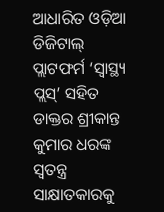ଆଧାରିତ ଓଡ଼ିଆ ଡିଜିଟାଲ୍‌ ପ୍ଲାଟଫର୍ମ ‘ସ୍ୱାସ୍ଥ୍ୟ ପ୍ଲସ୍’ ସହିତ ଡାକ୍ତର ଶ୍ରୀକାନ୍ତ କୁମାର ଧରଙ୍କ ସ୍ୱତନ୍ତ୍ର ସାକ୍ଷାତକାରକୁ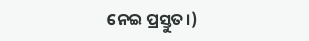ନେଇ ପ୍ରସ୍ତୁତ।)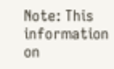Note: This information on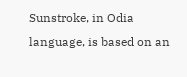Sunstroke, in Odia language, is based on an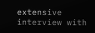extensive interview with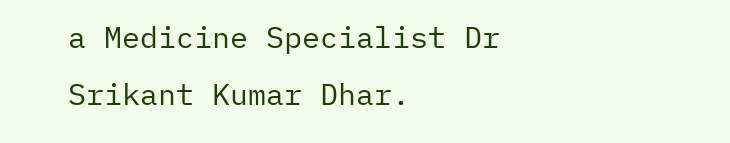a Medicine Specialist Dr Srikant Kumar Dhar.